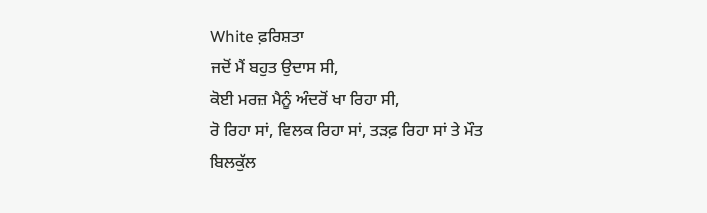White ਫ਼ਰਿਸ਼ਤਾ
ਜਦੋਂ ਮੈਂ ਬਹੁਤ ਉਦਾਸ ਸੀ,
ਕੋਈ ਮਰਜ਼ ਮੈਨੂੰ ਅੰਦਰੋਂ ਖਾ ਰਿਹਾ ਸੀ,
ਰੋ ਰਿਹਾ ਸਾਂ, ਵਿਲਕ ਰਿਹਾ ਸਾਂ, ਤੜਫ਼ ਰਿਹਾ ਸਾਂ ਤੇ ਮੌਤ
ਬਿਲਕੁੱਲ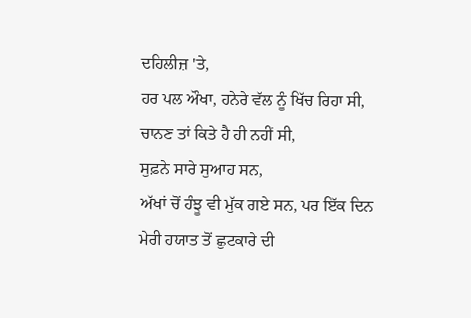ਦਹਿਲੀਜ਼ 'ਤੇ,
ਹਰ ਪਲ ਔਖਾ, ਹਨੇਰੇ ਵੱਲ ਨੂੰ ਖਿੱਚ ਰਿਹਾ ਸੀ,
ਚਾਨਣ ਤਾਂ ਕਿਤੇ ਹੈ ਹੀ ਨਹੀਂ ਸੀ,
ਸੁਫ਼ਨੇ ਸਾਰੇ ਸੁਆਹ ਸਨ,
ਅੱਖਾਂ ਚੋਂ ਹੰਝੂ ਵੀ ਮੁੱਕ ਗਏ ਸਨ, ਪਰ ਇੱਕ ਦਿਨ
ਮੇਰੀ ਹਯਾਤ ਤੋਂ ਛੁਟਕਾਰੇ ਦੀ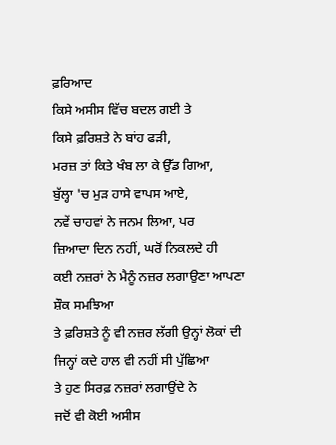ਫ਼ਰਿਆਦ
ਕਿਸੇ ਅਸੀਸ ਵਿੱਚ ਬਦਲ ਗਈ ਤੇ
ਕਿਸੇ ਫ਼ਰਿਸ਼ਤੇ ਨੇ ਬਾਂਹ ਫੜੀ,
ਮਰਜ਼ ਤਾਂ ਕਿਤੇ ਖੰਬ ਲਾ ਕੇ ਉੱਡ ਗਿਆ,
ਬੁੱਲ੍ਹਾ 'ਚ ਮੁੜ ਹਾਸੇ ਵਾਪਸ ਆਏ,
ਨਵੇਂ ਚਾਹਵਾਂ ਨੇ ਜਨਮ ਲਿਆ, ਪਰ
ਜ਼ਿਆਦਾ ਦਿਨ ਨਹੀਂ, ਘਰੋਂ ਨਿਕਲਦੇ ਹੀ
ਕਈ ਨਜ਼ਰਾਂ ਨੇ ਮੈਨੂੰ ਨਜ਼ਰ ਲਗਾਉਣਾ ਆਪਣਾ ਸ਼ੌਕ ਸਮਝਿਆ
ਤੇ ਫ਼ਰਿਸ਼ਤੇ ਨੂੰ ਵੀ ਨਜ਼ਰ ਲੱਗੀ ਉਨ੍ਹਾਂ ਲੋਕਾਂ ਦੀ
ਜਿਨ੍ਹਾਂ ਕਦੇ ਹਾਲ ਵੀ ਨਹੀਂ ਸੀ ਪੁੱਛਿਆ
ਤੇ ਹੁਣ ਸਿਰਫ਼ ਨਜ਼ਰਾਂ ਲਗਾਉਂਦੇ ਨੇ
ਜਦੋਂ ਵੀ ਕੋਈ ਅਸੀਸ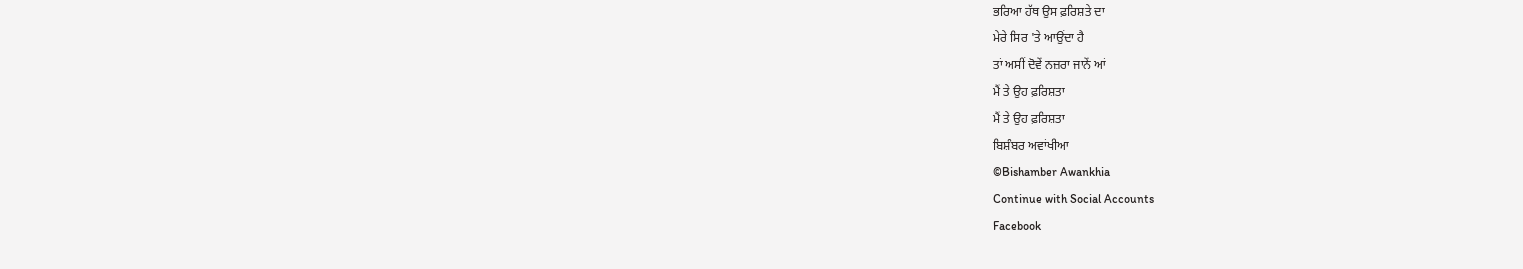ਭਰਿਆ ਹੱਥ ਉਸ ਫ਼ਰਿਸ਼ਤੇ ਦਾ
ਮੇਰੇ ਸਿਰ 'ਤੇ ਆਉਂਦਾ ਹੈ
ਤਾਂ ਅਸੀਂ ਦੋਵੇਂ ਨਜ਼ਰਾ ਜਾਨੇਂ ਆਂ
ਮੈਂ ਤੇ ਉਹ ਫ਼ਰਿਸ਼ਤਾ
ਮੈਂ ਤੇ ਉਹ ਫ਼ਰਿਸ਼ਤਾ
ਬਿਸ਼ੰਬਰ ਅਵਾਂਖੀਆ
©Bishamber Awankhia
Continue with Social Accounts
Facebook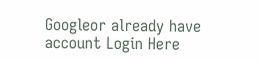Googleor already have account Login Here